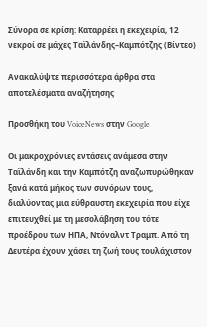Σύνορα σε κρίση: Καταρρέει η εκεχειρία, 12 νεκροί σε μάχες Ταϊλάνδης–Καμπότζης (Βίντεο)

Ανακαλύψτε περισσότερα άρθρα στα αποτελέσματα αναζήτησης

Προσθήκη του VoiceNews στην Google

Οι μακροχρόνιες εντάσεις ανάμεσα στην Ταϊλάνδη και την Καμπότζη αναζωπυρώθηκαν ξανά κατά μήκος των συνόρων τους, διαλύοντας μια εύθραυστη εκεχειρία που είχε επιτευχθεί με τη μεσολάβηση του τότε προέδρου των ΗΠΑ, Ντόναλντ Τραμπ. Από τη Δευτέρα έχουν χάσει τη ζωή τους τουλάχιστον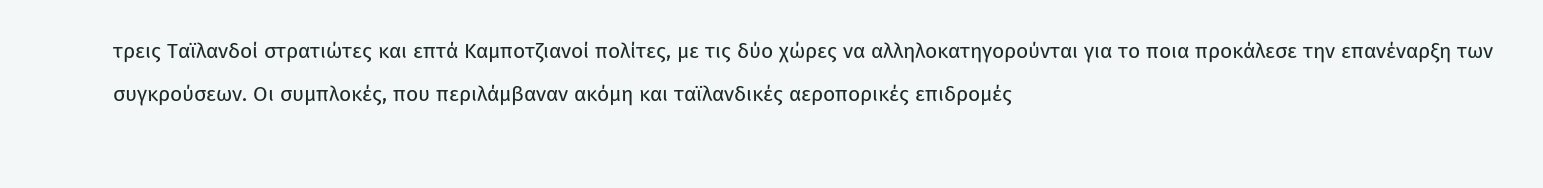τρεις Ταϊλανδοί στρατιώτες και επτά Καμποτζιανοί πολίτες, με τις δύο χώρες να αλληλοκατηγορούνται για το ποια προκάλεσε την επανέναρξη των συγκρούσεων. Οι συμπλοκές, που περιλάμβαναν ακόμη και ταϊλανδικές αεροπορικές επιδρομές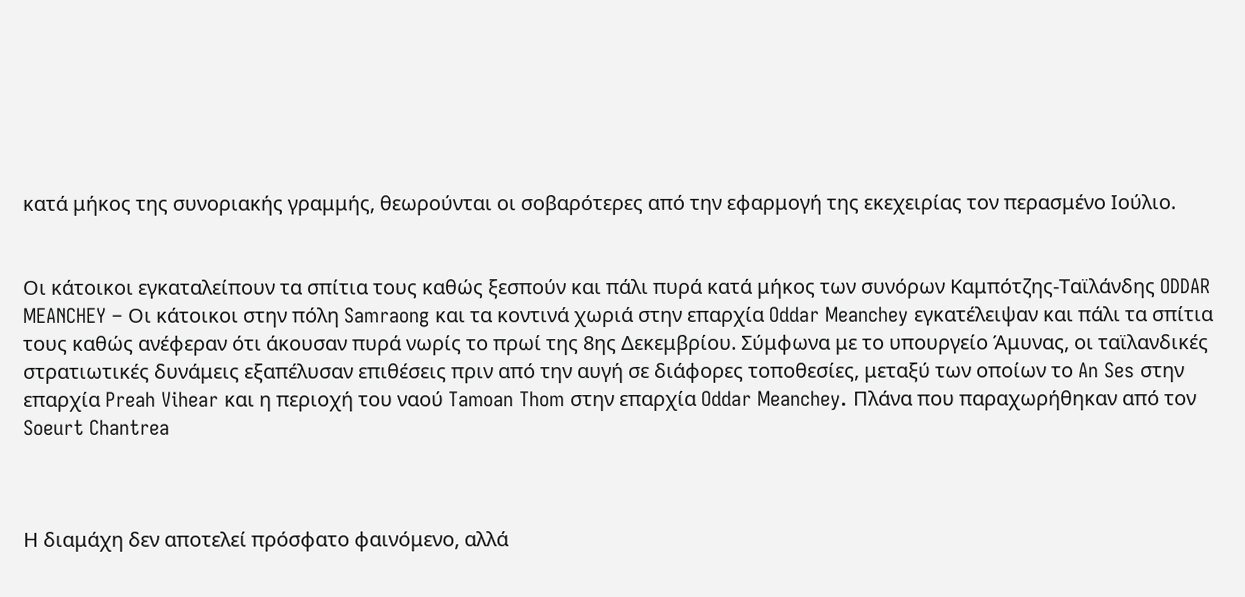κατά μήκος της συνοριακής γραμμής, θεωρούνται οι σοβαρότερες από την εφαρμογή της εκεχειρίας τον περασμένο Ιούλιο.


Οι κάτοικοι εγκαταλείπουν τα σπίτια τους καθώς ξεσπούν και πάλι πυρά κατά μήκος των συνόρων Καμπότζης-Ταϊλάνδης ODDAR MEANCHEY – Οι κάτοικοι στην πόλη Samraong και τα κοντινά χωριά στην επαρχία Oddar Meanchey εγκατέλειψαν και πάλι τα σπίτια τους καθώς ανέφεραν ότι άκουσαν πυρά νωρίς το πρωί της 8ης Δεκεμβρίου. Σύμφωνα με το υπουργείο Άμυνας, οι ταϊλανδικές στρατιωτικές δυνάμεις εξαπέλυσαν επιθέσεις πριν από την αυγή σε διάφορες τοποθεσίες, μεταξύ των οποίων το An Ses στην επαρχία Preah Vihear και η περιοχή του ναού Tamoan Thom στην επαρχία Oddar Meanchey. Πλάνα που παραχωρήθηκαν από τον Soeurt Chantrea



Η διαμάχη δεν αποτελεί πρόσφατο φαινόμενο, αλλά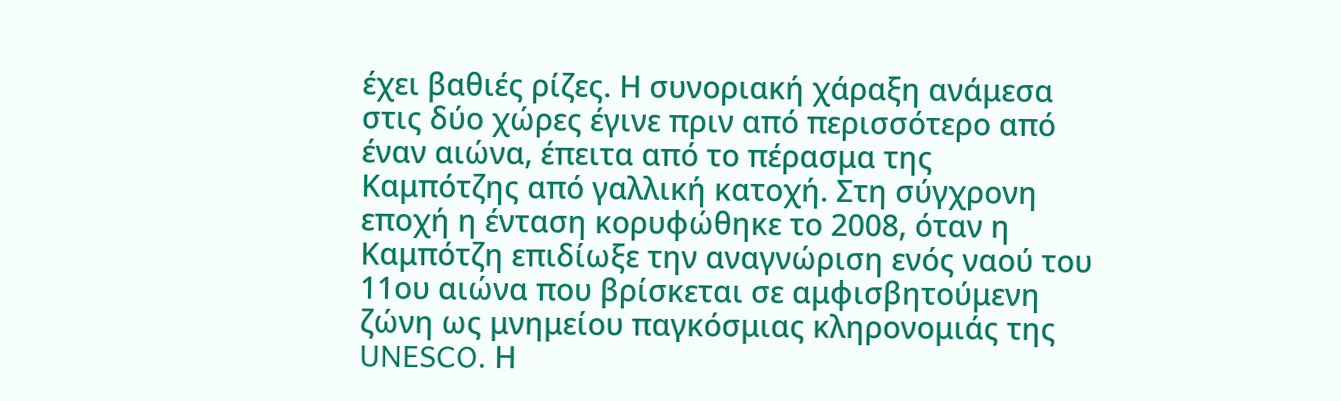έχει βαθιές ρίζες. Η συνοριακή χάραξη ανάμεσα στις δύο χώρες έγινε πριν από περισσότερο από έναν αιώνα, έπειτα από το πέρασμα της Καμπότζης από γαλλική κατοχή. Στη σύγχρονη εποχή η ένταση κορυφώθηκε το 2008, όταν η Καμπότζη επιδίωξε την αναγνώριση ενός ναού του 11ου αιώνα που βρίσκεται σε αμφισβητούμενη ζώνη ως μνημείου παγκόσμιας κληρονομιάς της UNESCO. Η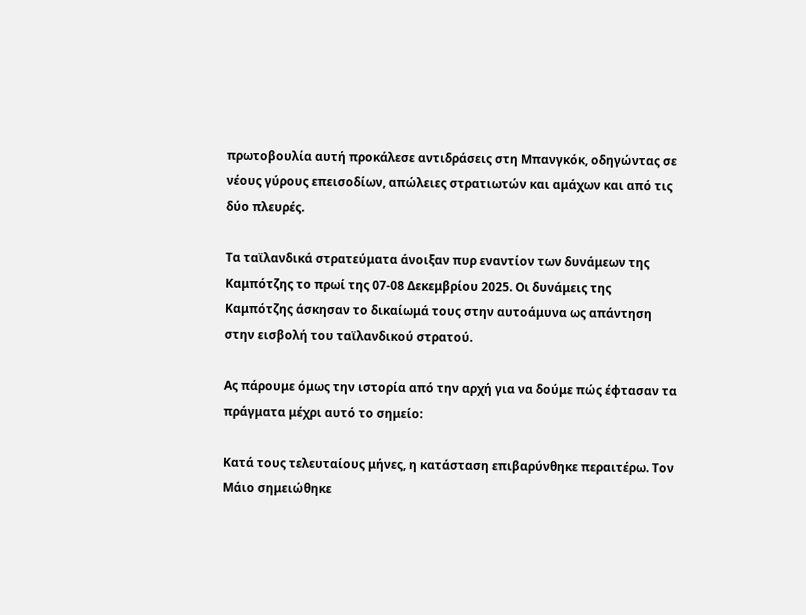πρωτοβουλία αυτή προκάλεσε αντιδράσεις στη Μπανγκόκ, οδηγώντας σε νέους γύρους επεισοδίων, απώλειες στρατιωτών και αμάχων και από τις δύο πλευρές.

Τα ταϊλανδικά στρατεύματα άνοιξαν πυρ εναντίον των δυνάμεων της Καμπότζης το πρωί της 07-08 Δεκεμβρίου 2025. Οι δυνάμεις της Καμπότζης άσκησαν το δικαίωμά τους στην αυτοάμυνα ως απάντηση στην εισβολή του ταϊλανδικού στρατού.

Ας πάρουμε όμως την ιστορία από την αρχή για να δούμε πώς έφτασαν τα πράγματα μέχρι αυτό το σημείο:

Κατά τους τελευταίους μήνες, η κατάσταση επιβαρύνθηκε περαιτέρω. Τον Μάιο σημειώθηκε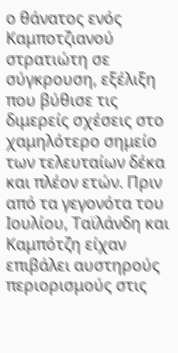ο θάνατος ενός Καμποτζιανού στρατιώτη σε σύγκρουση, εξέλιξη που βύθισε τις διμερείς σχέσεις στο χαμηλότερο σημείο των τελευταίων δέκα και πλέον ετών. Πριν από τα γεγονότα του Ιουλίου, Ταϊλάνδη και Καμπότζη είχαν επιβάλει αυστηρούς περιορισμούς στις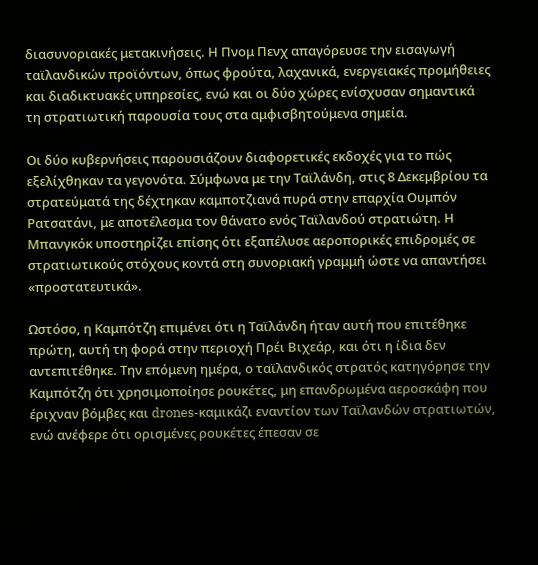διασυνοριακές μετακινήσεις. Η Πνομ Πενχ απαγόρευσε την εισαγωγή ταϊλανδικών προϊόντων, όπως φρούτα, λαχανικά, ενεργειακές προμήθειες και διαδικτυακές υπηρεσίες, ενώ και οι δύο χώρες ενίσχυσαν σημαντικά τη στρατιωτική παρουσία τους στα αμφισβητούμενα σημεία.

Οι δύο κυβερνήσεις παρουσιάζουν διαφορετικές εκδοχές για το πώς εξελίχθηκαν τα γεγονότα. Σύμφωνα με την Ταϊλάνδη, στις 8 Δεκεμβρίου τα στρατεύματά της δέχτηκαν καμποτζιανά πυρά στην επαρχία Ουμπόν Ρατσατάνι, με αποτέλεσμα τον θάνατο ενός Ταϊλανδού στρατιώτη. Η Μπανγκόκ υποστηρίζει επίσης ότι εξαπέλυσε αεροπορικές επιδρομές σε στρατιωτικούς στόχους κοντά στη συνοριακή γραμμή ώστε να απαντήσει «προστατευτικά».

Ωστόσο, η Καμπότζη επιμένει ότι η Ταϊλάνδη ήταν αυτή που επιτέθηκε πρώτη, αυτή τη φορά στην περιοχή Πρέι Βιχεάρ, και ότι η ίδια δεν αντεπιτέθηκε. Την επόμενη ημέρα, ο ταϊλανδικός στρατός κατηγόρησε την Καμπότζη ότι χρησιμοποίησε ρουκέτες, μη επανδρωμένα αεροσκάφη που έριχναν βόμβες και drones-καμικάζι εναντίον των Ταϊλανδών στρατιωτών, ενώ ανέφερε ότι ορισμένες ρουκέτες έπεσαν σε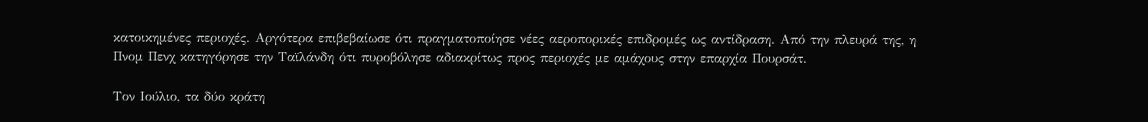κατοικημένες περιοχές. Αργότερα επιβεβαίωσε ότι πραγματοποίησε νέες αεροπορικές επιδρομές ως αντίδραση. Από την πλευρά της, η Πνομ Πενχ κατηγόρησε την Ταϊλάνδη ότι πυροβόλησε αδιακρίτως προς περιοχές με αμάχους στην επαρχία Πουρσάτ.

Τον Ιούλιο, τα δύο κράτη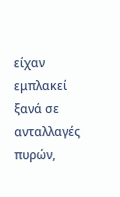είχαν εμπλακεί ξανά σε ανταλλαγές πυρών,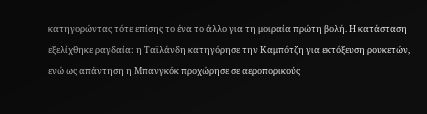κατηγορώντας τότε επίσης το ένα το άλλο για τη μοιραία πρώτη βολή. Η κατάσταση εξελίχθηκε ραγδαία: η Ταϊλάνδη κατηγόρησε την Καμπότζη για εκτόξευση ρουκετών, ενώ ως απάντηση η Μπανγκόκ προχώρησε σε αεροπορικούς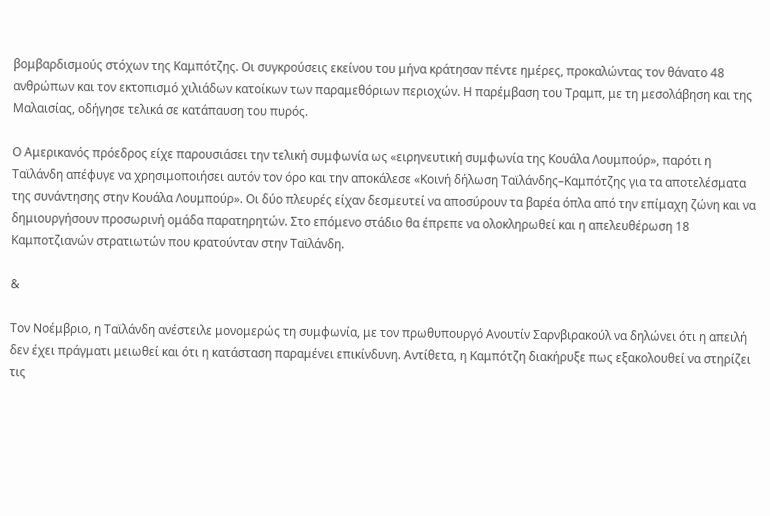βομβαρδισμούς στόχων της Καμπότζης. Οι συγκρούσεις εκείνου του μήνα κράτησαν πέντε ημέρες, προκαλώντας τον θάνατο 48 ανθρώπων και τον εκτοπισμό χιλιάδων κατοίκων των παραμεθόριων περιοχών. Η παρέμβαση του Τραμπ, με τη μεσολάβηση και της Μαλαισίας, οδήγησε τελικά σε κατάπαυση του πυρός.

Ο Αμερικανός πρόεδρος είχε παρουσιάσει την τελική συμφωνία ως «ειρηνευτική συμφωνία της Κουάλα Λουμπούρ», παρότι η Ταϊλάνδη απέφυγε να χρησιμοποιήσει αυτόν τον όρο και την αποκάλεσε «Κοινή δήλωση Ταϊλάνδης–Καμπότζης για τα αποτελέσματα της συνάντησης στην Κουάλα Λουμπούρ». Οι δύο πλευρές είχαν δεσμευτεί να αποσύρουν τα βαρέα όπλα από την επίμαχη ζώνη και να δημιουργήσουν προσωρινή ομάδα παρατηρητών. Στο επόμενο στάδιο θα έπρεπε να ολοκληρωθεί και η απελευθέρωση 18 Καμποτζιανών στρατιωτών που κρατούνταν στην Ταϊλάνδη.

&

Τον Νοέμβριο, η Ταϊλάνδη ανέστειλε μονομερώς τη συμφωνία, με τον πρωθυπουργό Ανουτίν Σαρνβιρακούλ να δηλώνει ότι η απειλή δεν έχει πράγματι μειωθεί και ότι η κατάσταση παραμένει επικίνδυνη. Αντίθετα, η Καμπότζη διακήρυξε πως εξακολουθεί να στηρίζει τις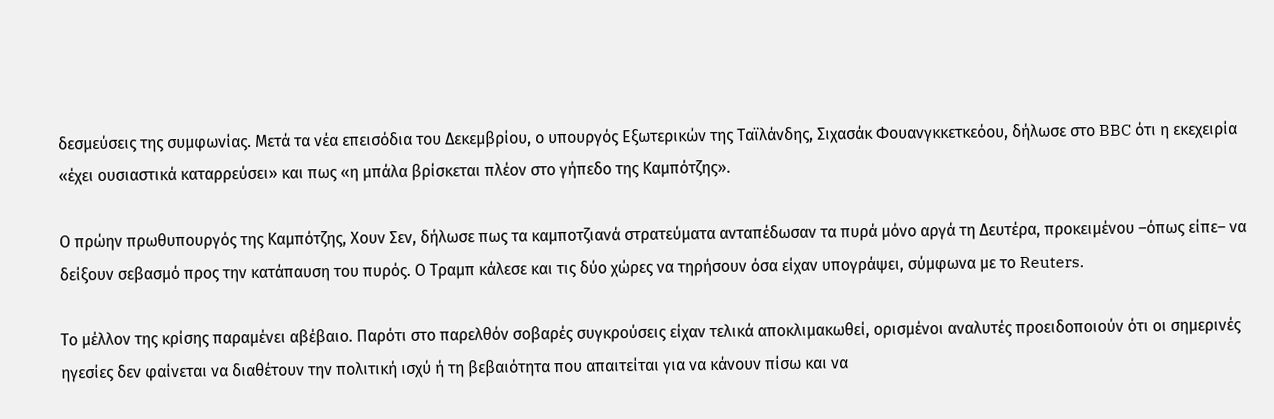δεσμεύσεις της συμφωνίας. Μετά τα νέα επεισόδια του Δεκεμβρίου, ο υπουργός Εξωτερικών της Ταϊλάνδης, Σιχασάκ Φουανγκκετκεόου, δήλωσε στο BBC ότι η εκεχειρία «έχει ουσιαστικά καταρρεύσει» και πως «η μπάλα βρίσκεται πλέον στο γήπεδο της Καμπότζης».

Ο πρώην πρωθυπουργός της Καμπότζης, Χουν Σεν, δήλωσε πως τα καμποτζιανά στρατεύματα ανταπέδωσαν τα πυρά μόνο αργά τη Δευτέρα, προκειμένου –όπως είπε– να δείξουν σεβασμό προς την κατάπαυση του πυρός. Ο Τραμπ κάλεσε και τις δύο χώρες να τηρήσουν όσα είχαν υπογράψει, σύμφωνα με το Reuters.

Το μέλλον της κρίσης παραμένει αβέβαιο. Παρότι στο παρελθόν σοβαρές συγκρούσεις είχαν τελικά αποκλιμακωθεί, ορισμένοι αναλυτές προειδοποιούν ότι οι σημερινές ηγεσίες δεν φαίνεται να διαθέτουν την πολιτική ισχύ ή τη βεβαιότητα που απαιτείται για να κάνουν πίσω και να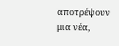αποτρέψουν μια νέα,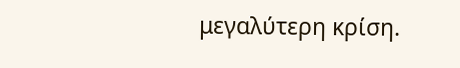μεγαλύτερη κρίση.